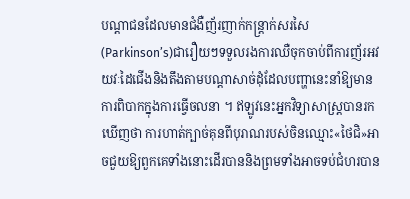បណ្តាជនដែលមានជំងឺញ័រញាក់កន្ត្រាក់សរសៃ(Parkinson’s)ជារឿយៗទទួលរងការឈឺចុកចាប់ពីការញ័រអវយវៈដៃជើងនិងតឹងតាមបណ្តាសាច់ដុំដែលបញ្ហានេះនាំឱ្យមានការពិបាកក្នុងការធ្វើចលនា ។ ឥឡូវនេះអ្នកវិទ្យាសាស្ត្របានរកឃើញថា ការហាត់ក្បាច់គុនពីបុរាណរបស់ចិនឈ្មោះ«ថៃជិ»អាចជួយឱ្យពួកគេទាំងនោះដើរបាននិងព្រមទាំងអាចទប់ជំហរបាន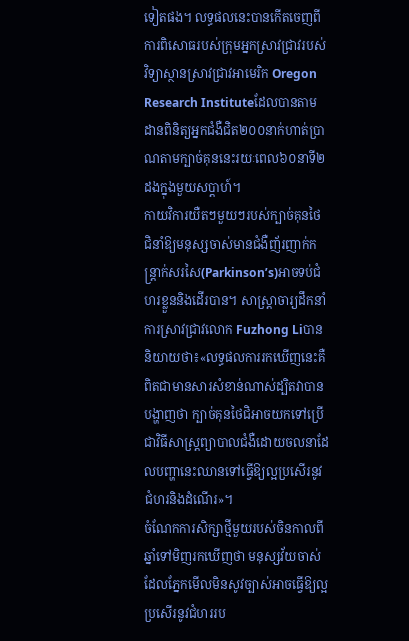ទៀតផង។ លទ្ធផលនេះបានកើតចេញពីការពិសោធរបស់ក្រុមអ្នកស្រាវជ្រាវរបស់វិទ្យាស្ថានស្រាវជ្រាវអាមេរិក Oregon Research Instituteដែលបានតាមដានពិនិត្យអ្នកជំងឺជិត២០០នាក់ហាត់ប្រាណតាមក្បាច់គុននេះរយៈពេល៦០នាទី២ដងក្នុងមួយសប្តាហ៍។
កាយវិការយឺតៗមួយៗរបស់ក្បាច់គុនថៃជិនាំឱ្យមនុស្សចាស់មានជំងឺញ័រញាក់កន្ត្រាក់សរសៃ(Parkinson’s)អាចទប់ជំហរខ្លួននិងដើរបាន។ សាស្ត្រាចារ្យដឹកនាំការស្រាវជ្រាវលោក Fuzhong Liបាននិយាយថា៖«លទ្ធផលការរកឃើញនេះគឺពិតជាមានសារសំខាន់ណាស់ដ្បិតវាបានបង្ហាញថា ក្បាច់គុនថៃជិអាចយកទៅប្រើជាវិធីសាស្ត្រព្យាបាលជំងឺដោយចលនាដែលបញ្ហានេះឈានទៅធ្វើឱ្យល្អប្រសើរនូវជំហរនិងដំណើរ»។
ចំណែកការសិក្សាថ្មីមួយរបស់ចិនកាលពីឆ្នាំទៅមិញរកឃើញថា មនុស្សវ័យចាស់ដែលភ្នែកមើលមិនសូវច្បាស់អាចធ្វើឱ្យល្អប្រសើរនូវជំហររប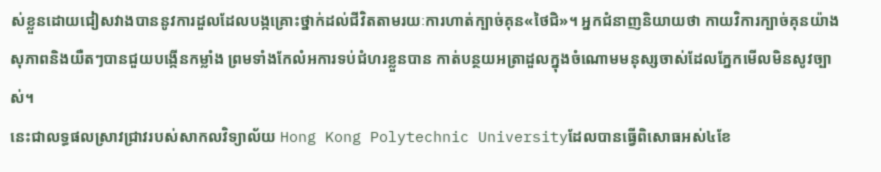ស់ខ្លួនដោយជៀសវាងបាននូវការដួលដែលបង្កគ្រោះថ្នាក់ដល់ជីវិតតាមរយៈការហាត់ក្បាច់គុន«ថៃជិ»។ អ្នកជំនាញនិយាយថា កាយវិការក្បាច់គុនយ៉ាងសុភាពនិងយឺតៗបានជួយបង្កើនកម្លាំង ព្រមទាំងកែលំអការទប់ជំហរខ្លួនបាន កាត់បន្ថយអត្រាដួលក្នុងចំណោមមនុស្សចាស់ដែលភ្នែកមើលមិនសូវច្បាស់។
នេះជាលទ្ធផលស្រាវជ្រាវរបស់សាកលវិទ្យាល័យ Hong Kong Polytechnic Universityដែលបានធ្វើពិសោធអស់៤ខែ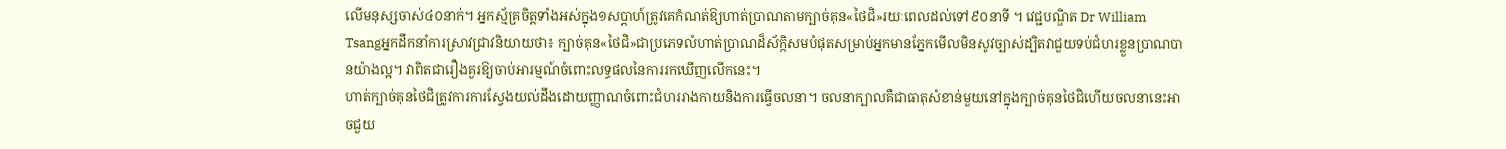លើមនុស្សចាស់៤០នាក់។ អ្នកស្ម័គ្រចិត្តទាំងអស់ក្នុង១សប្តាហ៍ត្រូវគេកំណត់ឱ្យហាត់ប្រាណតាមក្បាច់គុន«ថៃជិ»រយៈពេលដល់ទៅ៩០នាទី ។ វេជ្ជបណ្ឌិត Dr William Tsangអ្នកដឹកនាំការស្រាវជ្រាវនិយាយថា៖ ក្បាច់គុន«ថៃជិ»ជាប្រភេទលំហាត់ប្រាណដ៏ស័ក្កិសមបំផុតសម្រាប់អ្នកមានភ្នែកមើលមិនសូវច្បាស់ដ្បិតវាជួយទប់ជំហរខ្លួនប្រាណបានយ៉ាងល្អ។ វាពិតជារឿងគួរឱ្យចាប់អារម្មណ៍ចំពោះលទ្ធផលនៃការរកឃើញលើកនេះ។
ហាត់ក្បាច់គុនថៃជិត្រូវការការស្វែងយល់ដឹងដោយញ្ញាណចំពោះជំហររាងកាយនិងការធ្វើចលនា។ ចលនាក្បាលគឺជាធាតុសំខាន់មួយនៅក្នុងក្បាច់គុនថៃជិហើយចលនានេះអាចជួយ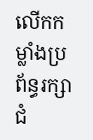លើកកម្លាំងប្រព័ន្ធរក្សាជំ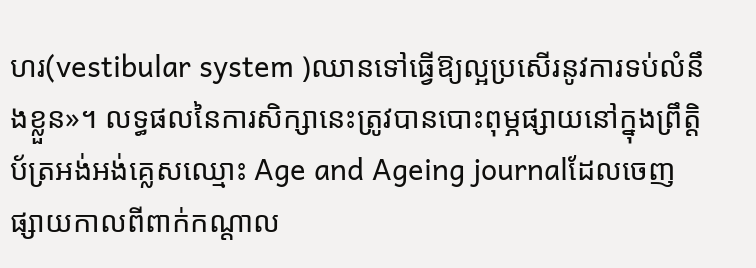ហរ(vestibular system )ឈានទៅធ្វើឱ្យល្អប្រសើរនូវការទប់លំនឹងខ្លួន»។ លទ្ធផលនៃការសិក្សានេះត្រូវបានបោះពុម្ភផ្សាយនៅក្នុងព្រឹត្តិប័ត្រអង់អង់គ្លេសឈ្មោះ Age and Ageing journalដែលចេញផ្សាយកាលពីពាក់កណ្តាល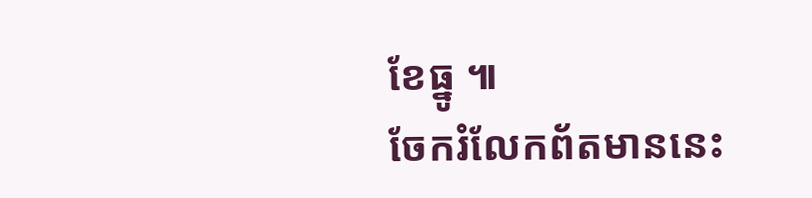ខែធ្នូ ៕
ចែករំលែកព័តមាននេះ